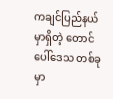ကချင်ပြည်နယ်မှာရှိတဲ့ တောင်ပေါ်ဒေသ တစ်ခုမှာ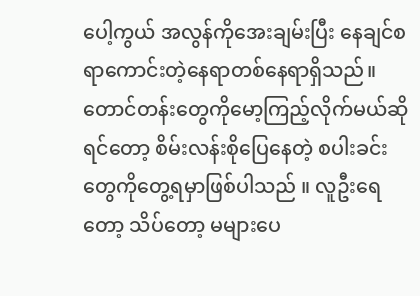ပေါ့ကွယ် အလွန်ကိုအေးချမ်းပြီး နေချင်စရာကောင်းတဲ့နေရာတစ်နေရာရှိသည်။ တောင်တန်းတွေကိုမော့ကြည့်လိုက်မယ်ဆိုရင်တော့ စိမ်းလန်းစိုပြေနေတဲ့ စပါးခင်းတွေကိုတွေ့ရမှာဖြစ်ပါသည် ။ လူဦးရေတော့ သိပ်တော့ မများပေ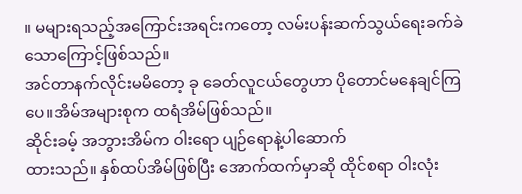။ မများရသည့်အကြောင်းအရင်းကတော့ လမ်းပန်းဆက်သွယ်ရေးခက်ခဲသောကြောင့်ဖြစ်သည်။
အင်တာနက်လိုင်းမမိတော့ ခု ခေတ်လူငယ်တွေဟာ ပိုတောင်မနေချင်ကြပေ။အိမ်အများစုက ထရံအိမ်ဖြစ်သည်။
ဆိုင်းခမ့် အဘွားအိမ်က ဝါးရော ပျဉ်ရောနဲ့ပါဆောက်
ထားသည်။ နှစ်ထပ်အိမ်ဖြစ်ပြီး အောက်ထက်မှာဆို ထိုင်စရာ ဝါးလုံး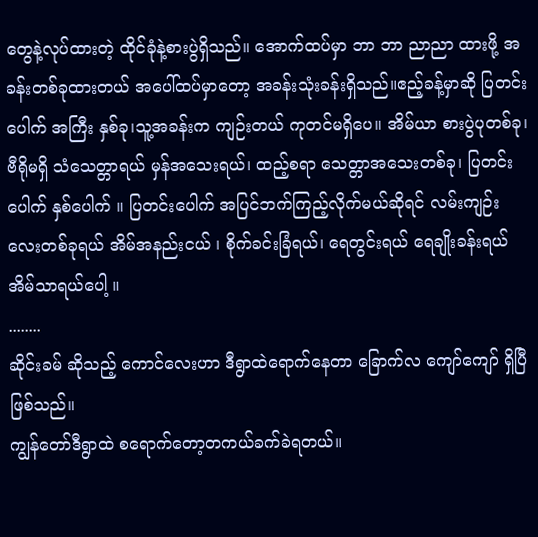တွေနဲ့လုပ်ထားတဲ့ ထိုင်ခုံနဲ့စားပွဲရှိသည်။ အောက်ထပ်မှာ ဘာ ဘာ ညာညာ ထားဖို့ အခန်းတစ်ခုထားတယ် အပေါ်ထပ်မှာတော့ အခန်းသုံးခန်းရှိသည်။ဧည့်ခန့်မှာဆို ပြတင်းပေါက် အကြီး နှစ်ခု၊သူ့အခန်းက ကျဉ်းတယ် ကုတင်မရှိပေ။ အိမ်ယာ စားပွဲပုတစ်ခု၊ ဗီရိုမရှိ သံသေတ္တာရယ် မှန်အသေးရယ်၊ ထည့်စရာ သေတ္တာအသေးတစ်ခု၊ ပြတင်းပေါက် နှစ်ပေါက် ။ ပြတင်းပေါက် အပြင်ဘက်ကြည့်လိုက်မယ်ဆိုရင် လမ်းကျဉ်းလေးတစ်ခုရယ် အိမ်အနည်းငယ် ၊ စိုက်ခင်းခြံရယ်၊ ရေတွင်းရယ် ရေချိုးခန်းရယ် အိမ်သာရယ်ပေါ့ ။
........
ဆိုင်းခမ် ဆိုသည့် ကောင်လေးဟာ ဒီရွာထဲရောက်နေတာ ခြောက်လ ကျော်ကျော် ရှိပြီဖြစ်သည်။
ကျွန်တော်ဒီရွာထဲ စရောက်တော့တကယ်ခက်ခဲရတယ်။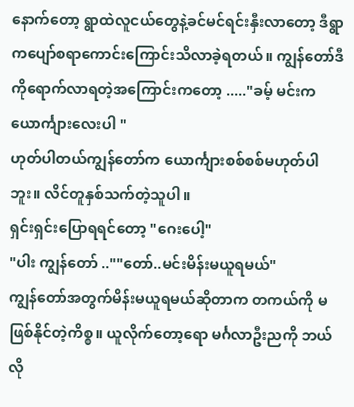နောက်တော့ ရွာထဲလူငယ်တွေနဲ့ခင်မင်ရင်းနှီးလာတော့ ဒီရွာကပျော်စရာကောင်းကြောင်းသိလာခဲ့ရတယ်။ ကျွန်တော်ဒီကိုရောက်လာရတဲ့အကြောင်းကတော့ ....."ခမ့် မင်းက ယောင်္ကျားလေးပါ "
ဟုတ်ပါတယ်ကျွန်တော်က ယောင်္ကျားစစ်စစ်မဟုတ်ပါဘူး။ လိင်တူနှစ်သက်တဲ့သူပါ။
ရှင်းရှင်းပြောရရင်တော့ "ဂေးပေါ့"
"ပါး ကျွန်တော် ..""တော်..မင်းမိန်းမယူရမယ်"
ကျွန်တော်အတွက်မိန်းမယူရမယ်ဆိုတာက တကယ်ကို မဖြစ်နိုင်တဲ့ကိစ္စ။ ယူလိုက်တော့ရော မင်္ဂလာဦးညကို ဘယ်လို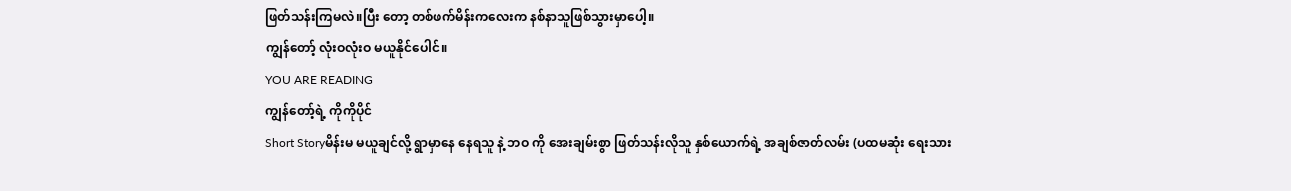ဖြတ်သန်းကြမလဲ။ပြီး တော့ တစ်ဖက်မိန်းကလေးက နစ်နာသူဖြစ်သွားမှာပေါ့။
ကျွန်တော့် လုံးဝလုံးဝ မယူနိုင်ပေါင်။
YOU ARE READING
ကျွန်တော့်ရဲ့ ကိုကိုပိုင်
Short Storyမိန်းမ မယူချင်လို့ ရွာမှာနေ နေရသူ နဲ့ ဘဝ ကို အေးချမ်းစွာ ဖြတ်သန်းလိုသူ နှစ်ယောက်ရဲ့ အချစ်ဇာတ်လမ်း (ပထမဆုံး ရေးသား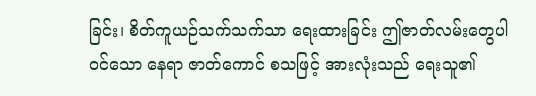ခြင်း၊ စိတ်ကူယဉ်သက်သက်သာ ရေးထားခြင်း ဤဇာတ်လမ်းတွေပါဝင်သော နေရာ ဇာတ်ကောင် စသဖြင့် အားလုံးသည် ရေးသူ၏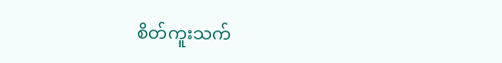စိတ်ကူးသက်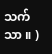သက်သာ ။ )